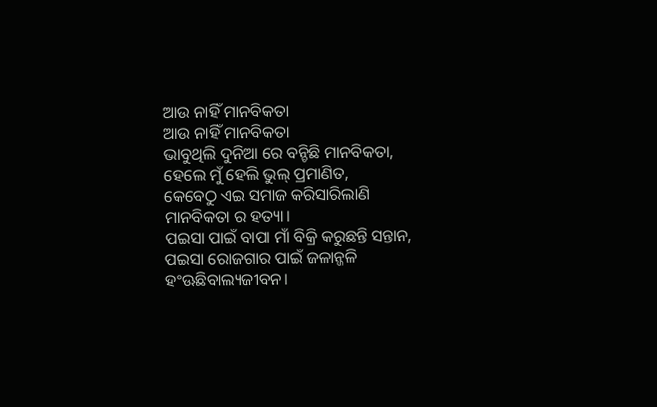ଆଉ ନାହିଁ ମାନବିକତା
ଆଉ ନାହିଁ ମାନବିକତା
ଭାବୁଥିଲି ଦୁନିଆ ରେ ବନ୍ଚିଛି ମାନବିକତା,
ହେଲେ ମୁଁ ହେଲି ଭୁଲ୍ ପ୍ରମାଣିତ,
କେବେଠୁ ଏଇ ସମାଜ କରିସାରିଲାଣି ମାନବିକତା ର ହତ୍ୟା।
ପଇସା ପାଇଁ ବାପା ମାଁ ବିକ୍ରି କରୁଛନ୍ତି ସନ୍ତାନ,
ପଇସା ରୋଜଗାର ପାଇଁ ଜଳାନ୍ଜଳି ହଂଊଛିବାଲ୍ୟଜୀବନ।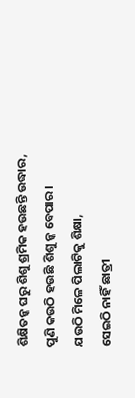ଶିକ୍ଷିତନ୍କ ଘରୁ ଶିଶୁ ଶ୍ରମିକ ହଉଛନ୍ତି ଉଦ୍ଧାର,
ପୁଣି କଉଠି ହଉଛି ଶିଶୁ ନ୍କ ବେପାର।
ଯଉଠି ମିଳେ ପିଲାଟିକୁ ଶିକ୍ଷା,
ସେଇଠି ନାହିଁ ଛାତ୍ରୀ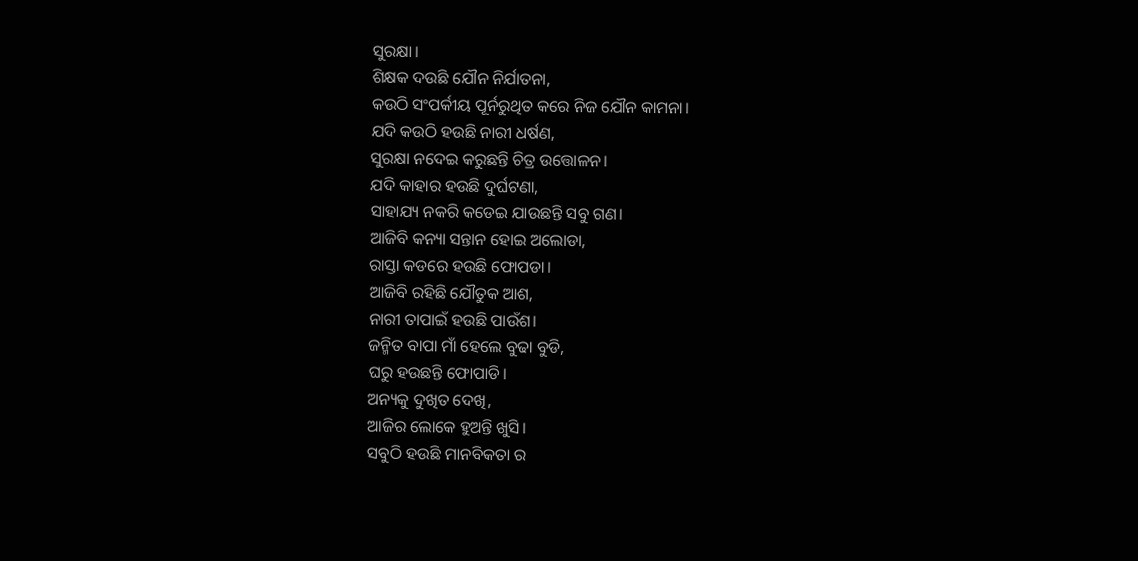ସୁରକ୍ଷା।
ଶିକ୍ଷକ ଦଉଛି ଯୌନ ନିର୍ଯାତନା,
କଉଠି ସଂପର୍କୀୟ ପୂର୍ନରୁଥିତ କରେ ନିଜ ଯୌନ କାମନା।
ଯଦି କଉଠି ହଉଛି ନାରୀ ଧର୍ଷଣ,
ସୁରକ୍ଷା ନଦେଇ କରୁଛନ୍ତି ଚିତ୍ର ଉତ୍ତୋଳନ।
ଯଦି କାହାର ହଉଛି ଦୁର୍ଘଟଣା,
ସାହାଯ୍ୟ ନକରି କଡେଇ ଯାଉଛନ୍ତି ସବୁ ଗଣ।
ଆଜିବି କନ୍ୟା ସନ୍ତାନ ହୋଇ ଅଲୋଡା,
ରାସ୍ତା କଡରେ ହଉଛି ଫୋପଡା।
ଆଜିବି ରହିଛି ଯୌତୁକ ଆଶ,
ନାରୀ ତାପାଇଁ ହଉଛି ପାଉଁଶ।
ଜନ୍ମିତ ବାପା ମାଁ ହେଲେ ବୁଢା ବୁଡି,
ଘରୁ ହଉଛନ୍ତି ଫୋପାଡି।
ଅନ୍ୟକୁ ଦୁଖିତ ଦେଖି,
ଆଜିର ଲୋକେ ହୁଅନ୍ତି ଖୁସି।
ସବୁଠି ହଉଛି ମାନବିକତା ର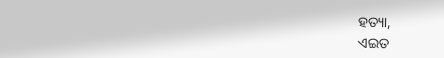ହତ୍ୟା,
ଏଇତ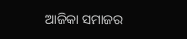ଆଜିକା ସମାଜର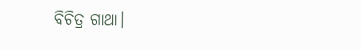ବିଚିତ୍ର ଗାଥା।